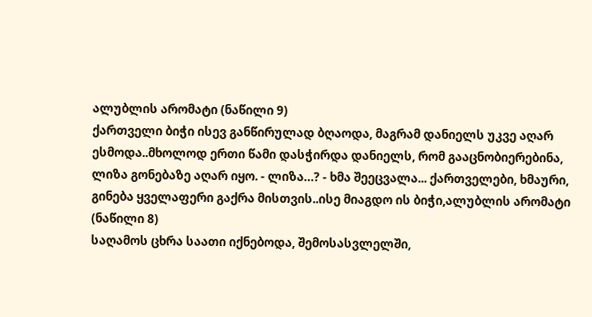ალუბლის არომატი (ნაწილი 9)
ქართველი ბიჭი ისევ განწირულად ბღაოდა, მაგრამ დანიელს უკვე აღარ ესმოდა..მხოლოდ ერთი წამი დასჭირდა დანიელს, რომ გააცნობიერებინა, ლიზა გონებაზე აღარ იყო. - ლიზა…? - ხმა შეეცვალა... ქართველები, ხმაური, გინება ყველაფერი გაქრა მისთვის..ისე მიაგდო ის ბიჭი,ალუბლის არომატი (ნაწილი 8)
საღამოს ცხრა საათი იქნებოდა, შემოსასვლელში,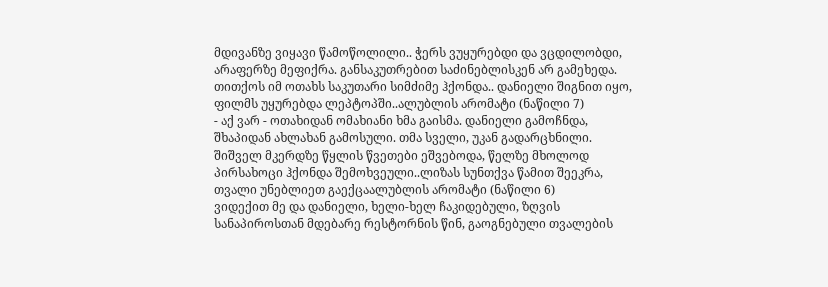მდივანზე ვიყავი წამოწოლილი.. ჭერს ვუყურებდი და ვცდილობდი, არაფერზე მეფიქრა. განსაკუთრებით საძინებლისკენ არ გამეხედა. თითქოს იმ ოთახს საკუთარი სიმძიმე ჰქონდა.. დანიელი შიგნით იყო, ფილმს უყურებდა ლეპტოპში..ალუბლის არომატი (ნაწილი 7)
- აქ ვარ - ოთახიდან ომახიანი ხმა გაისმა. დანიელი გამოჩნდა, შხაპიდან ახლახან გამოსული. თმა სველი, უკან გადარცხნილი. შიშველ მკერდზე წყლის წვეთები ეშვებოდა, წელზე მხოლოდ პირსახოცი ჰქონდა შემოხვეული..ლიზას სუნთქვა წამით შეეკრა, თვალი უნებლიეთ გაექცაალუბლის არომატი (ნაწილი 6)
ვიდექით მე და დანიელი, ხელი-ხელ ჩაკიდებული, ზღვის სანაპიროსთან მდებარე რესტორნის წინ, გაოგნებული თვალების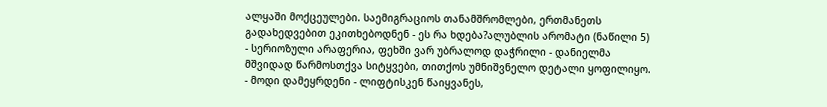ალყაში მოქცეულები. საემიგრაციოს თანამშრომლები, ერთმანეთს გადახედვებით ეკითხებოდნენ - ეს რა ხდება?ალუბლის არომატი (ნაწილი 5)
- სერიოზული არაფერია, ფეხში ვარ უბრალოდ დაჭრილი - დანიელმა მშვიდად წარმოსთქვა სიტყვები, თითქოს უმნიშვნელო დეტალი ყოფილიყო. - მოდი დამეყრდენი - ლიფტისკენ წაიყვანეს,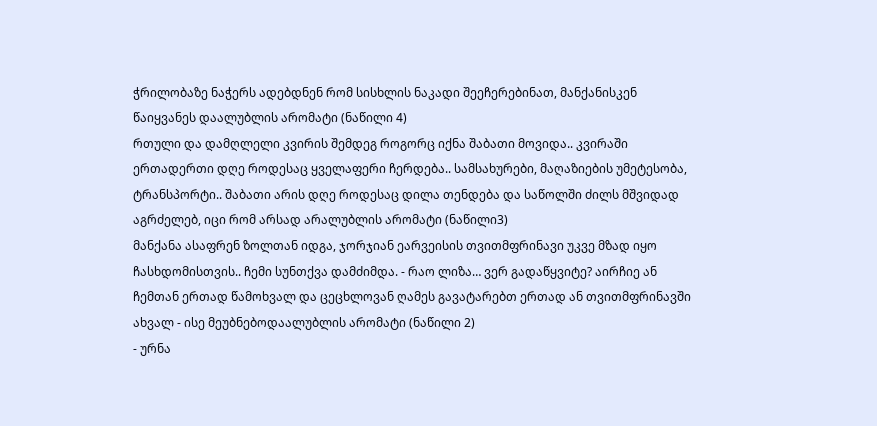ჭრილობაზე ნაჭერს ადებდნენ რომ სისხლის ნაკადი შეეჩერებინათ, მანქანისკენ წაიყვანეს დაალუბლის არომატი (ნაწილი 4)
რთული და დამღლელი კვირის შემდეგ როგორც იქნა შაბათი მოვიდა.. კვირაში ერთადერთი დღე როდესაც ყველაფერი ჩერდება.. სამსახურები, მაღაზიების უმეტესობა, ტრანსპორტი.. შაბათი არის დღე როდესაც დილა თენდება და საწოლში ძილს მშვიდად აგრძელებ, იცი რომ არსად არალუბლის არომატი (ნაწილი3)
მანქანა ასაფრენ ზოლთან იდგა, ჯორჯიან ეარვეისის თვითმფრინავი უკვე მზად იყო ჩასხდომისთვის.. ჩემი სუნთქვა დამძიმდა. - რაო ლიზა… ვერ გადაწყვიტე? აირჩიე ან ჩემთან ერთად წამოხვალ და ცეცხლოვან ღამეს გავატარებთ ერთად ან თვითმფრინავში ახვალ - ისე მეუბნებოდაალუბლის არომატი (ნაწილი 2)
- ურნა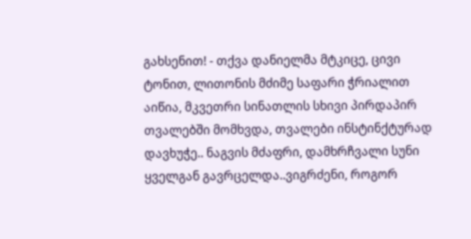გახსენით! - თქვა დანიელმა მტკიცე, ცივი ტონით, ლითონის მძიმე საფარი ჭრიალით აიწია, მკვეთრი სინათლის სხივი პირდაპირ თვალებში მომხვდა, თვალები ინსტინქტურად დავხუჭე.. ნაგვის მძაფრი, დამხრჩვალი სუნი ყველგან გავრცელდა..ვიგრძენი, როგორ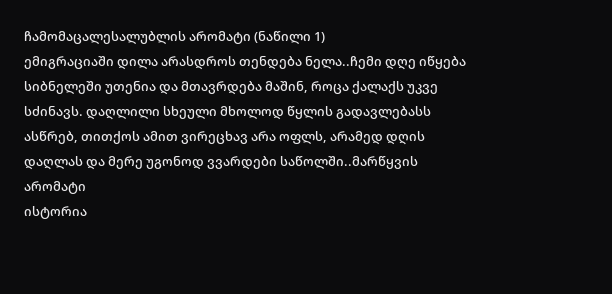ჩამომაცალესალუბლის არომატი (ნაწილი 1)
ემიგრაციაში დილა არასდროს თენდება ნელა..ჩემი დღე იწყება სიბნელეში უთენია და მთავრდება მაშინ, როცა ქალაქს უკვე სძინავს. დაღლილი სხეული მხოლოდ წყლის გადავლებასს ასწრებ, თითქოს ამით ვირეცხავ არა ოფლს, არამედ დღის დაღლას და მერე უგონოდ ვვარდები საწოლში..მარწყვის არომატი
ისტორია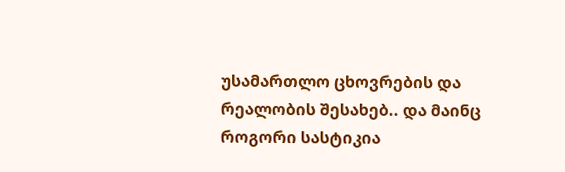უსამართლო ცხოვრების და რეალობის შესახებ.. და მაინც როგორი სასტიკია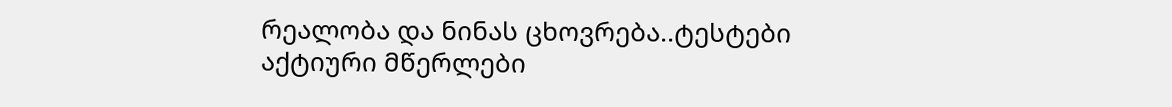რეალობა და ნინას ცხოვრება..ტესტები
აქტიური მწერლები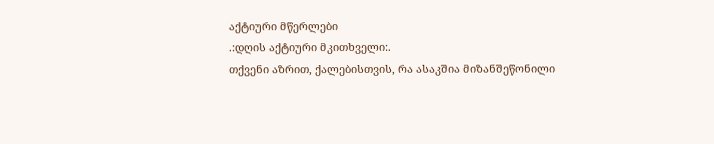აქტიური მწერლები
.:დღის აქტიური მკითხველი:.
თქვენი აზრით, ქალებისთვის, რა ასაკშია მიზანშეწონილი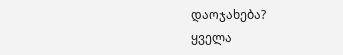დაოჯახება?
ყველა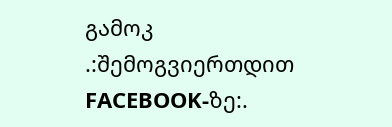გამოკ
.:შემოგვიერთდით FACEBOOK-ზე:.